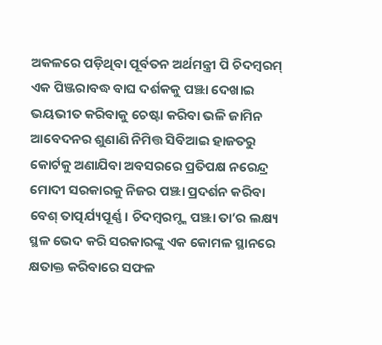ଅକଳରେ ପଡ଼ିଥିବା ପୂର୍ବତନ ଅର୍ଥମନ୍ତ୍ରୀ ପି ଚିଦମ୍ବରମ୍ ଏକ ପିଞ୍ଜରାବଦ୍ଧ ବାଘ ଦର୍ଶକକୁ ପଞ୍ଝା ଦେଖାଇ ଭୟଭୀତ କରିବାକୁ ଚେଷ୍ଟା କରିବା ଭଳି ଜାମିନ ଆବେଦନର ଶୁଣାଣି ନିମିତ୍ତ ସିବିଆଇ ହାଜତରୁ କୋର୍ଟକୁ ଅଣାଯିବା ଅବସରରେ ପ୍ରତିପକ୍ଷ ନରେନ୍ଦ୍ର ମୋଦୀ ସରକାରକୁ ନିଜର ପଞ୍ଝା ପ୍ରଦର୍ଶନ କରିବା ବେଶ୍ ତାତ୍ପର୍ଯ୍ୟପୂର୍ଣ୍ଣ। ଚିଦମ୍ବରମ୍ଙ୍କ ପଞ୍ଝା ତା’ର ଲକ୍ଷ୍ୟ ସ୍ଥଳ ଭେଦ କରି ସରକାରଙ୍କୁ ଏକ କୋମଳ ସ୍ଥାନରେ କ୍ଷତାକ୍ତ କରିବାରେ ସଫଳ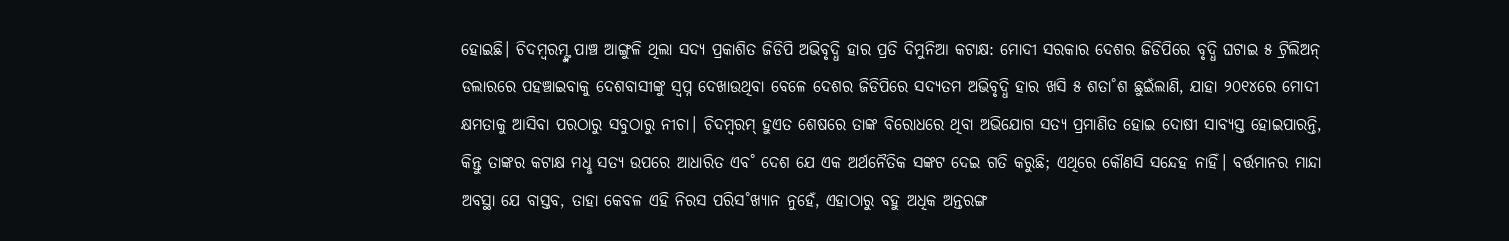ହୋଇଛି। ଚିଦମ୍ବରମ୍ଙ୍କ ପାଞ୍ଚ ଆଙ୍ଗୁଳି ଥିଲା ସଦ୍ୟ ପ୍ରକାଶିତ ଜିଡିପି ଅଭିବୃଦ୍ଧି ହାର ପ୍ରତି ଦିମୁନିଆ କଟାକ୍ଷ: ମୋଦୀ ସରକାର ଦେଶର ଜିଡିପିରେ ବୃଦ୍ଧି ଘଟାଇ ୫ ଟ୍ରିଲିଅନ୍ ଡଲାରରେ ପହଞ୍ଚାଇବାକୁ ଦେଶବାସୀଙ୍କୁ ସ୍ବପ୍ନ ଦେଖାଉଥିବା ବେଳେ ଦେଶର ଜିଡିପିରେ ସଦ୍ୟତମ ଅଭିବୃଦ୍ଧି ହାର ଖସି ୫ ଶତା˚ଶ ଛୁଇଁଲାଣି, ଯାହା ୨୦୧୪ରେ ମୋଦୀ କ୍ଷମତାକୁ ଆସିବା ପରଠାରୁ ସବୁଠାରୁ ନୀଚା। ଚିଦମ୍ବରମ୍ ହୁଏତ ଶେଷରେ ତାଙ୍କ ବିରୋଧରେ ଥିବା ଅଭିଯୋଗ ସତ୍ୟ ପ୍ରମାଣିତ ହୋଇ ଦୋଷୀ ସାବ୍ୟସ୍ତ ହୋଇପାରନ୍ତି, କିନ୍ତୁ ତାଙ୍କର କଟାକ୍ଷ ମଧୢ ସତ୍ୟ ଉପରେ ଆଧାରିତ ଏବ˚ ଦେଶ ଯେ ଏକ ଅର୍ଥନୈତିକ ସଙ୍କଟ ଦେଇ ଗତି କରୁଛି; ଏଥିରେ କୌଣସି ସନ୍ଦେହ ନାହିଁ। ବର୍ତ୍ତମାନର ମାନ୍ଦା ଅବସ୍ଥା ଯେ ବାସ୍ତବ, ତାହା କେବଳ ଏହି ନିରସ ପରିସ˚ଖ୍ୟାନ ନୁହେଁ, ଏହାଠାରୁ ବହୁ ଅଧିକ ଅନ୍ତରଙ୍ଗ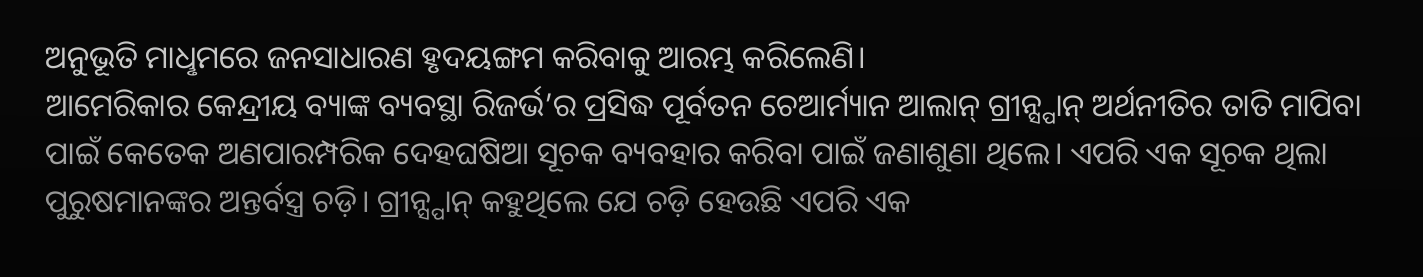ଅନୁଭୂତି ମାଧୢମରେ ଜନସାଧାରଣ ହୃଦୟଙ୍ଗମ କରିବାକୁ ଆରମ୍ଭ କରିଲେଣି।
ଆମେରିକାର କେନ୍ଦ୍ରୀୟ ବ୍ୟାଙ୍କ ବ୍ୟବସ୍ଥା ରିଜର୍ଭ’ର ପ୍ରସିଦ୍ଧ ପୂର୍ବତନ ଚେଆର୍ମ୍ୟାନ ଆଲାନ୍ ଗ୍ରୀନ୍ସ୍ପାନ୍ ଅର୍ଥନୀତିର ତାତି ମାପିବା ପାଇଁ କେତେକ ଅଣପାରମ୍ପରିକ ଦେହଘଷିଆ ସୂଚକ ବ୍ୟବହାର କରିବା ପାଇଁ ଜଣାଶୁଣା ଥିଲେ। ଏପରି ଏକ ସୂଚକ ଥିଲା ପୁରୁଷମାନଙ୍କର ଅନ୍ତର୍ବସ୍ତ୍ର ଚଡ଼ି। ଗ୍ରୀନ୍ସ୍ପାନ୍ କହୁଥିଲେ ଯେ ଚଡ଼ି ହେଉଛି ଏପରି ଏକ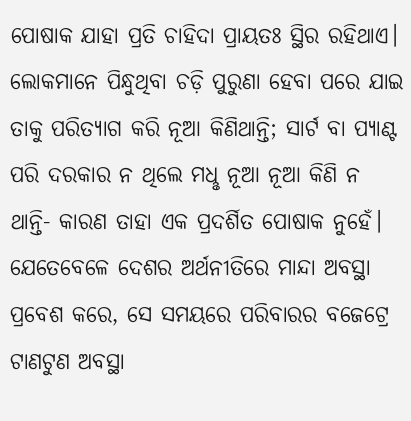ପୋଷାକ ଯାହା ପ୍ରତି ଚାହିଦା ପ୍ରାୟତଃ ସ୍ଥିର ରହିଥାଏ। ଲୋକମାନେ ପିନ୍ଧୁଥିବା ଚଡ଼ି ପୁରୁଣା ହେବା ପରେ ଯାଇ ତାକୁ ପରିତ୍ୟାଗ କରି ନୂଆ କିଣିଥାନ୍ତି; ସାର୍ଟ ବା ପ୍ୟାଣ୍ଟ ପରି ଦରକାର ନ ଥିଲେ ମଧୢ ନୂଆ ନୂଆ କିଣି ନ ଥାନ୍ତି- କାରଣ ତାହା ଏକ ପ୍ରଦର୍ଶିତ ପୋଷାକ ନୁହେଁ। ଯେତେବେଳେ ଦେଶର ଅର୍ଥନୀତିରେ ମାନ୍ଦା ଅବସ୍ଥା ପ୍ରବେଶ କରେ, ସେ ସମୟରେ ପରିବାରର ବଜେଟ୍ରେ ଟାଣଟୁଣ ଅବସ୍ଥା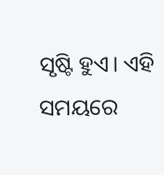ସୃଷ୍ଟି ହୁଏ। ଏହି ସମୟରେ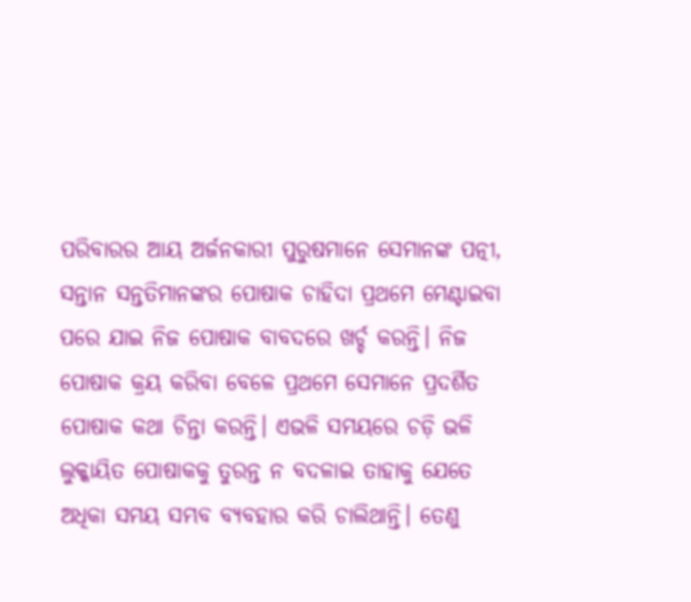ପରିବାରର ଆୟ ଅର୍ଜନକାରୀ ପୁରୁଷମାନେ ସେମାନଙ୍କ ପତ୍ନୀ, ସନ୍ତାନ ସନ୍ତତିମାନଙ୍କର ପୋଷାକ ଚାହିଦା ପ୍ରଥମେ ମେଣ୍ଟାଇବା ପରେ ଯାଇ ନିଜ ପୋଷାକ ବାବଦରେ ଖର୍ଚ୍ଚ କରନ୍ତି। ନିଜ ପୋଷାକ କ୍ରୟ କରିବା ବେଳେ ପ୍ରଥମେ ସେମାନେ ପ୍ରଦର୍ଶିତ ପୋଷାକ କଥା ଚିନ୍ତା କରନ୍ତି। ଏଭଳି ସମୟରେ ଚଡ଼ି ଭଳି ଲୁକ୍କାୟିତ ପୋଷାକକୁ ତୁରନ୍ତ ନ ବଦଳାଇ ତାହାକୁ ଯେତେ ଅଧିକା ସମୟ ସମ୍ଭବ ବ୍ୟବହାର କରି ଚାଲିଥାନ୍ତି। ତେଣୁ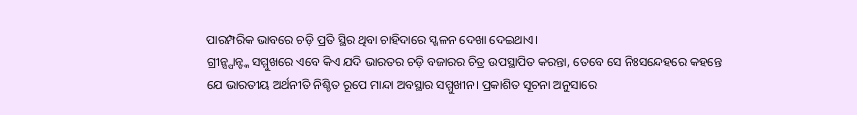ପାରମ୍ପରିକ ଭାବରେ ଚଡ଼ି ପ୍ରତି ସ୍ଥିର ଥିବା ଚାହିଦାରେ ସ୍ଖଳନ ଦେଖା ଦେଇଥାଏ।
ଗ୍ରୀନ୍ସ୍ପାନ୍ଙ୍କ ସମ୍ମୁଖରେ ଏବେ କିଏ ଯଦି ଭାରତର ଚଡ଼ି ବଜାରର ଚିତ୍ର ଉପସ୍ଥାପିତ କରନ୍ତା, ତେବେ ସେ ନିଃସନ୍ଦେହରେ କହନ୍ତେ ଯେ ଭାରତୀୟ ଅର୍ଥନୀତି ନିଶ୍ଚିତ ରୂପେ ମାନ୍ଦା ଅବସ୍ଥାର ସମ୍ମୁଖୀନ। ପ୍ରକାଶିତ ସୂଚନା ଅନୁସାରେ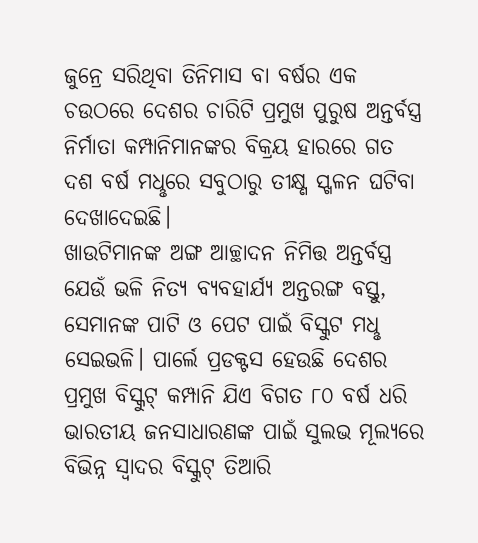ଜୁନ୍ରେ ସରିଥିବା ତିନିମାସ ବା ବର୍ଷର ଏକ ଚଉଠରେ ଦେଶର ଚାରିଟି ପ୍ରମୁଖ ପୁରୁଷ ଅନ୍ତର୍ବସ୍ତ୍ର ନିର୍ମାତା କମ୍ପାନିମାନଙ୍କର ବିକ୍ରୟ ହାରରେ ଗତ ଦଶ ବର୍ଷ ମଧୢରେ ସବୁଠାରୁ ତୀକ୍ଷ୍ଣ ସ୍ଖଳନ ଘଟିବା ଦେଖାଦେଇଛି।
ଖାଉଟିମାନଙ୍କ ଅଙ୍ଗ ଆଚ୍ଛାଦନ ନିମିତ୍ତ ଅନ୍ତର୍ବସ୍ତ୍ର ଯେଉଁ ଭଳି ନିତ୍ୟ ବ୍ୟବହାର୍ଯ୍ୟ ଅନ୍ତରଙ୍ଗ ବସ୍ତୁ, ସେମାନଙ୍କ ପାଟି ଓ ପେଟ ପାଇଁ ବିସ୍କୁଟ ମଧୢ ସେଇଭଳି। ପାର୍ଲେ ପ୍ରଡକ୍ଟସ ହେଉଛି ଦେଶର ପ୍ରମୁଖ ବିସ୍କୁଟ୍ କମ୍ପାନି ଯିଏ ବିଗତ ୮୦ ବର୍ଷ ଧରି ଭାରତୀୟ ଜନସାଧାରଣଙ୍କ ପାଇଁ ସୁଲଭ ମୂଲ୍ୟରେ ବିଭିନ୍ନ ସ୍ବାଦର ବିସ୍କୁଟ୍ ତିଆରି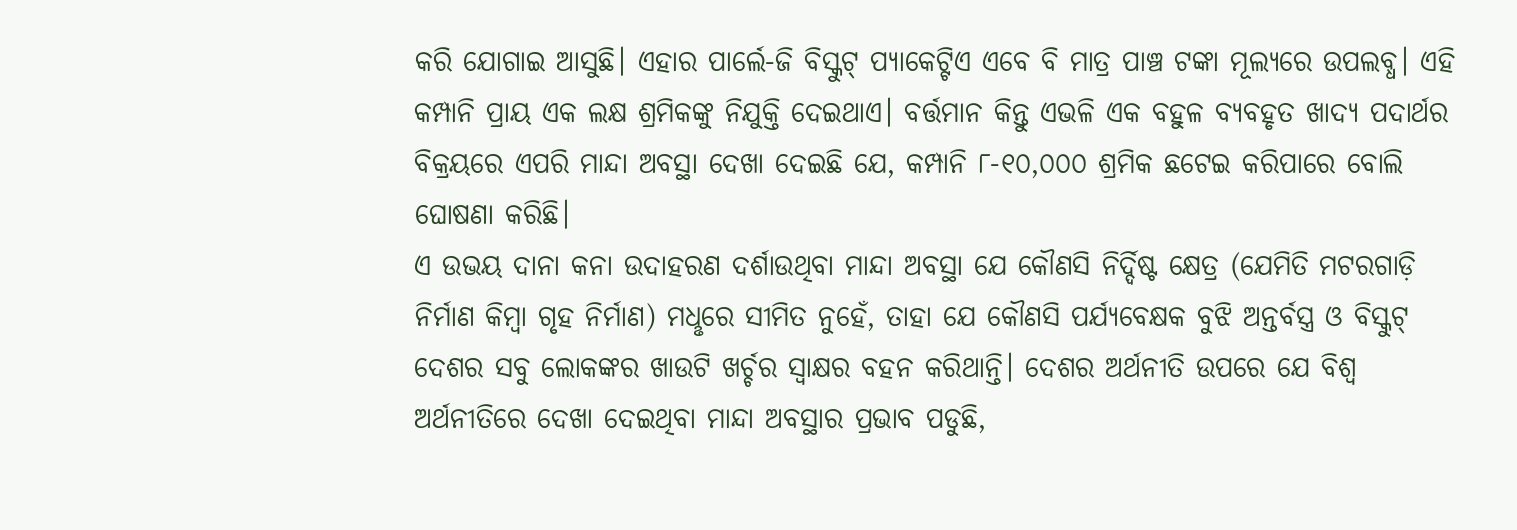କରି ଯୋଗାଇ ଆସୁଛି। ଏହାର ପାର୍ଲେ-ଜି ବିସ୍କୁଟ୍ ପ୍ୟାକେଟ୍ଟିଏ ଏବେ ବି ମାତ୍ର ପାଞ୍ଚ ଟଙ୍କା ମୂଲ୍ୟରେ ଉପଲବ୍ଧ। ଏହି କମ୍ପାନି ପ୍ରାୟ ଏକ ଲକ୍ଷ ଶ୍ରମିକଙ୍କୁ ନିଯୁକ୍ତି ଦେଇଥାଏ। ବର୍ତ୍ତମାନ କିନ୍ତୁ ଏଭଳି ଏକ ବହୁଳ ବ୍ୟବହୃତ ଖାଦ୍ୟ ପଦାର୍ଥର ବିକ୍ରୟରେ ଏପରି ମାନ୍ଦା ଅବସ୍ଥା ଦେଖା ଦେଇଛି ଯେ, କମ୍ପାନି ୮-୧୦,୦୦୦ ଶ୍ରମିକ ଛଟେଇ କରିପାରେ ବୋଲି ଘୋଷଣା କରିଛି।
ଏ ଉଭୟ ଦାନା କନା ଉଦାହରଣ ଦର୍ଶାଉଥିବା ମାନ୍ଦା ଅବସ୍ଥା ଯେ କୌଣସି ନିର୍ଦ୍ଦିଷ୍ଟ କ୍ଷେତ୍ର (ଯେମିତି ମଟରଗାଡ଼ି ନିର୍ମାଣ କିମ୍ବା ଗୃହ ନିର୍ମାଣ) ମଧୢରେ ସୀମିତ ନୁହେଁ, ତାହା ଯେ କୌଣସି ପର୍ଯ୍ୟବେକ୍ଷକ ବୁଝି ଅନ୍ତର୍ବସ୍ତ୍ର ଓ ବିସ୍କୁଟ୍ ଦେଶର ସବୁ ଲୋକଙ୍କର ଖାଉଟି ଖର୍ଚ୍ଚର ସ୍ବାକ୍ଷର ବହନ କରିଥାନ୍ତି। ଦେଶର ଅର୍ଥନୀତି ଉପରେ ଯେ ବିଶ୍ବ ଅର୍ଥନୀତିରେ ଦେଖା ଦେଇଥିବା ମାନ୍ଦା ଅବସ୍ଥାର ପ୍ରଭାବ ପଡୁଛି,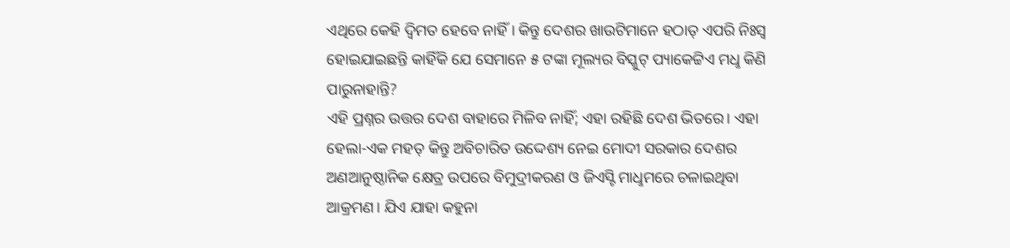ଏଥିରେ କେହି ଦ୍ବିମତ ହେବେ ନାହିଁ। କିନ୍ତୁ ଦେଶର ଖାଉଟିମାନେ ହଠାତ୍ ଏପରି ନିଃସ୍ବ ହୋଇଯାଇଛନ୍ତି କାହିଁକି ଯେ ସେମାନେ ୫ ଟଙ୍କା ମୂଲ୍ୟର ବିସ୍କୁଟ୍ ପ୍ୟାକେଟ୍ଟିଏ ମଧୢ କିଣି ପାରୁନାହାନ୍ତି?
ଏହି ପ୍ରଶ୍ନର ଉତ୍ତର ଦେଶ ବାହାରେ ମିଳିବ ନାହିଁ; ଏହା ରହିଛି ଦେଶ ଭିତରେ। ଏହା ହେଲା-ଏକ ମହତ୍ କିନ୍ତୁ ଅବିଚାରିତ ଉଦ୍ଦେଶ୍ୟ ନେଇ ମୋଦୀ ସରକାର ଦେଶର ଅଣଆନୁଷ୍ଠାନିକ କ୍ଷେତ୍ର ଉପରେ ବିମୁଦ୍ରୀକରଣ ଓ ଜିଏସ୍ଟି ମାଧୢମରେ ଚଳାଇଥିବା ଆକ୍ରମଣ। ଯିଏ ଯାହା କହୁନା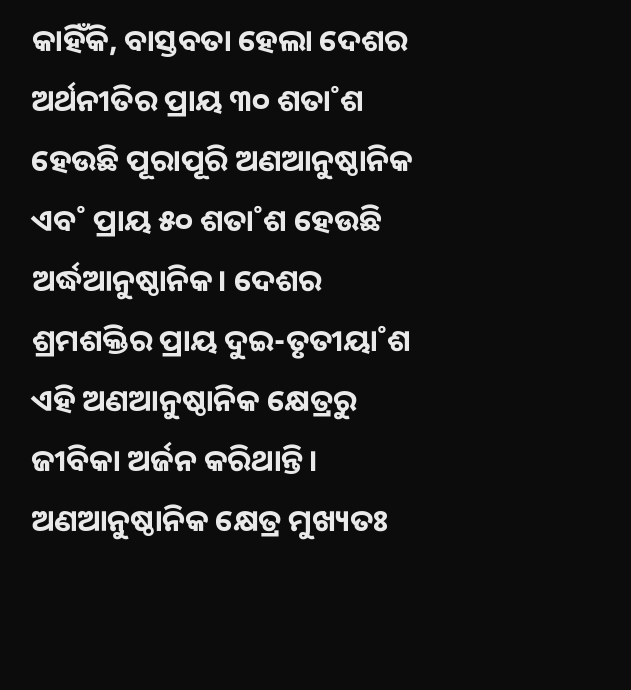କାହିଁକି, ବାସ୍ତବତା ହେଲା ଦେଶର ଅର୍ଥନୀତିର ପ୍ରାୟ ୩୦ ଶତା˚ଶ ହେଉଛି ପୂରାପୂରି ଅଣଆନୁଷ୍ଠାନିକ ଏବ˚ ପ୍ରାୟ ୫୦ ଶତା˚ଶ ହେଉଛି ଅର୍ଦ୍ଧଆନୁଷ୍ଠାନିକ। ଦେଶର ଶ୍ରମଶକ୍ତିର ପ୍ରାୟ ଦୁଇ-ତୃତୀୟା˚ଶ ଏହି ଅଣଆନୁଷ୍ଠାନିକ କ୍ଷେତ୍ରରୁ ଜୀବିକା ଅର୍ଜନ କରିଥାନ୍ତି। ଅଣଆନୁଷ୍ଠାନିକ କ୍ଷେତ୍ର ମୁଖ୍ୟତଃ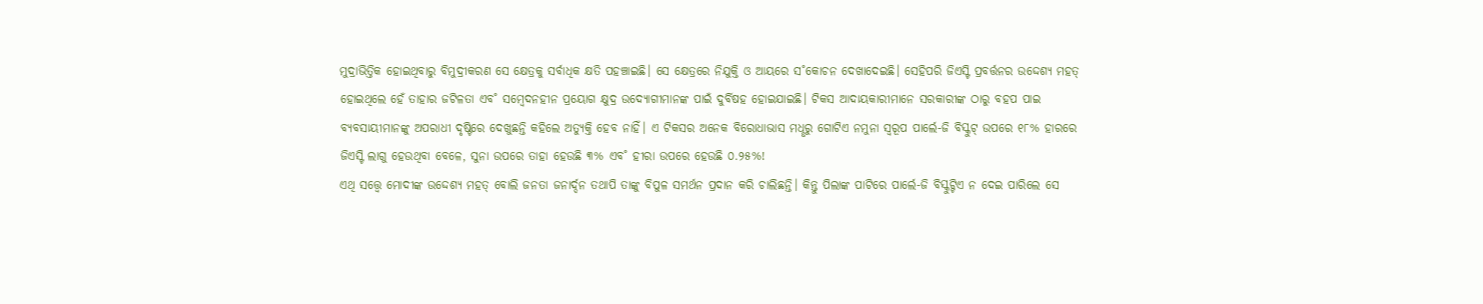ମୁଦ୍ରାଭିତ୍ତିକ ହୋଇଥିବାରୁ ବିମୁଦ୍ରୀକରଣ ସେ କ୍ଷେତ୍ରକୁ ସର୍ବାଧିକ କ୍ଷତି ପହଞ୍ଚାଇଛି। ସେ କ୍ଷେତ୍ରରେ ନିଯୁକ୍ତି ଓ ଆୟରେ ସ˚କୋଚନ ଦେଖାଦେଇଛି। ସେହିପରି ଜିଏସ୍ଟି ପ୍ରବର୍ତ୍ତନର ଉଦ୍ଦେଶ୍ୟ ମହତ୍ ହୋଇଥିଲେ ହେଁ ତାହାର ଜଟିଳତା ଏବ˚ ସମ୍ବେଦନହୀନ ପ୍ରୟୋଗ କ୍ଷୁଦ୍ର ଉଦ୍ୟୋଗୀମାନଙ୍କ ପାଇଁ ଦୁର୍ବିଷହ ହୋଇଯାଇଛି। ଟିକସ ଆଦାୟକାରୀମାନେ ସରକାରୀଙ୍କ ଠାରୁ ବହପ ପାଇ ବ୍ୟବସାୟୀମାନଙ୍କୁ ଅପରାଧୀ ଦୃଷ୍ଟିରେ ଦେଖୁଛନ୍ତି କହିଲେ ଅତ୍ୟୁକ୍ତି ହେବ ନାହିଁ। ଏ ଟିକସର ଅନେକ ବିରୋଧାଭାସ ମଧୢରୁ ଗୋଟିଏ ନମୁନା ସ୍ବରୂପ ପାର୍ଲେ-ଜି ବିସ୍କୁଟ୍ ଉପରେ ୧୮% ହାରରେ ଜିଏସ୍ଟି ଲାଗୁ ହେଉଥିବା ବେଳେ, ସୁନା ଉପରେ ତାହା ହେଉଛି ୩% ଏବ˚ ହୀରା ଉପରେ ହେଉଛି ୦.୨୫%!
ଏଥି ସତ୍ତ୍ବେ ମୋଦୀଙ୍କ ଉଦ୍ଦେଶ୍ୟ ମହତ୍ ବୋଲି ଜନତା ଜନାର୍ଦ୍ଦନ ତଥାପି ତାଙ୍କୁ ବିପୁଳ ସମର୍ଥନ ପ୍ରଦାନ କରି ଚାଲିଛନ୍ତି। କିନ୍ତୁ ପିଲାଙ୍କ ପାଟିରେ ପାର୍ଲେ-ଜି ବିସ୍କୁଟ୍ଟିଏ ନ ଦେଇ ପାରିଲେ ସେ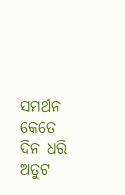ସମର୍ଥନ କେତେ ଦିନ ଧରି ଅତୁଟ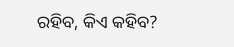ରହିବ, କିଏ କହିବ?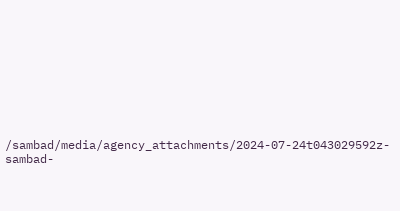/sambad/media/agency_attachments/2024-07-24t043029592z-sambad-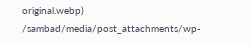original.webp)
/sambad/media/post_attachments/wp-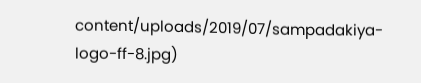content/uploads/2019/07/sampadakiya-logo-ff-8.jpg)